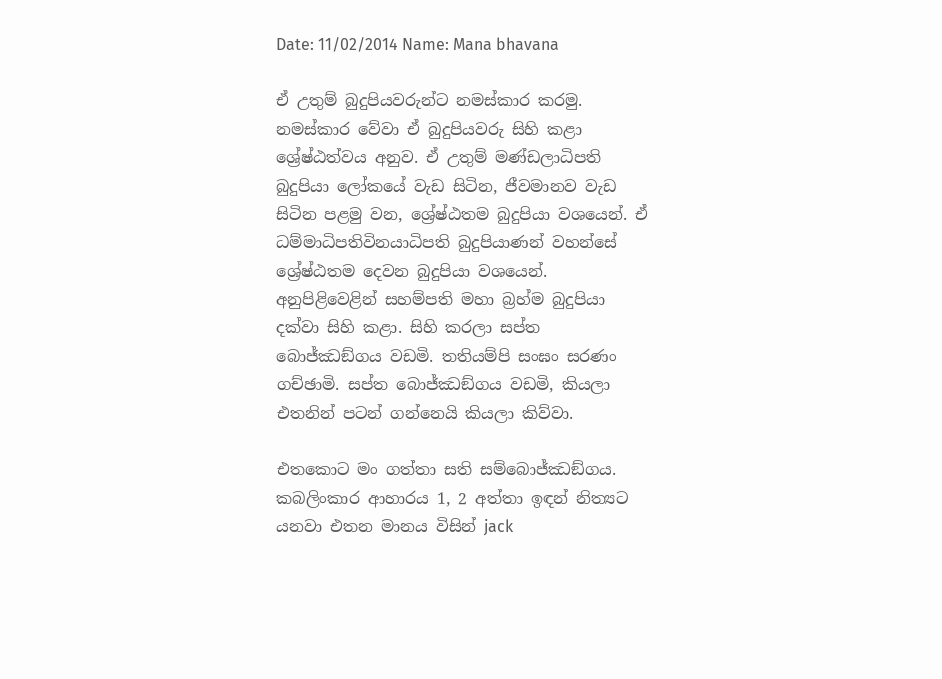Date: 11/02/2014 Name: Mana bhavana

ඒ උතුම් බුදුපියවරුන්ට නමස්කාර කරමු. නමස්කාර වේවා ඒ බුදුපියවරු සිහි කළා ශ්‍රේෂ්ඨත්වය අනුව. ඒ උතුම් මණ්ඩලාධිපති බුදුපියා ලෝකයේ වැඩ සිටින, ජීවමානව වැඩ සිටින පළමු වන, ශ්‍රේෂ්ඨතම බුදුපියා වශයෙන්. ඒ ධම්මාධිපතිවිනයාධිපති බුදුපියාණන් වහන්සේ ශ්‍රේෂ්ඨතම දෙවන බුදුපියා වශයෙන්. අනුපිළිවෙළින් සහම්පති මහා බ්‍රහ්ම බුදුපියා දක්වා සිහි කළා. සිහි කරලා සප්ත බොජ්ඣඞ්ගය වඩමි. තතියම්පි සංඝං සරණං ගච්ඡාමි. සප්ත බොජ්ඣඞ්ගය වඩමි, කියලා එතනින් පටන් ගන්නෙයි කියලා කිව්වා.

එතකොට මං ගත්තා සති සම්බොජ්ඣඞ්ගය. කබලිංකාර ආහාරය 1, 2 අත්තා ඉඳන් නිත්‍යට යනවා එතන මානය විසින් jack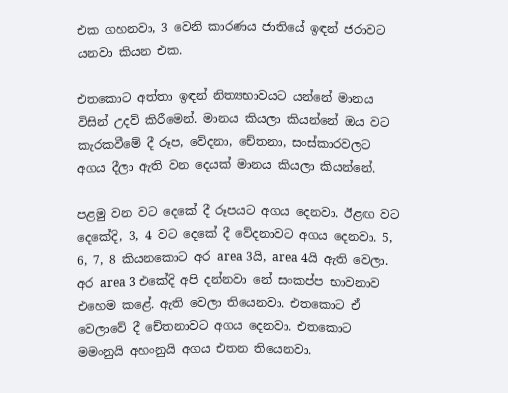එක ගහනවා, 3 වෙනි කාරණය ජාතියේ ඉඳන් ජරාවට යනවා කියන එක.

එතකොට අත්තා ඉඳන් නිත්‍යභාවයට යන්නේ මානය විසින් උදව් කිරීමෙන්. මානය කියලා කියන්නේ ඔය වට කැරකවීමේ දී රූප, වේදනා, චේතනා, සංස්කාරවලට අගය දීලා ඇති වන දෙයක් මානය කියලා කියන්නේ.

පළමු වන වට දෙකේ දී රූපයට අගය දෙනවා. ඊළඟ වට දෙකේදි, 3, 4 වට දෙකේ දී වේදනාවට අගය දෙනවා. 5, 6, 7, 8 කියනකොට අර area 3යි, area 4යි ඇති වෙලා. අර area 3 එකේදි අපි දන්නවා නේ සංකප්ප භාවනාව එහෙම කළේ. ඇති වෙලා තියෙනවා. එතකොට ඒ වෙලාවේ දී චේතනාවට අගය දෙනවා. එතකොට මමංනුයි අහංනුයි අගය එතන තියෙනවා.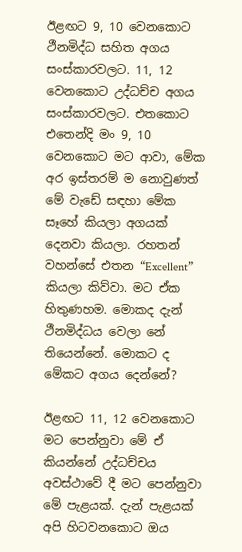ඊළඟට 9, 10 වෙනකොට ථීනමිද්ධ සහිත අගය සංස්කාරවලට. 11, 12 වෙනකොට උද්ධච්ච අගය සංස්කාරවලට. එතකොට එතෙන්දි මං 9, 10 වෙනකොට මට ආවා, මේක අර ඉස්තරම් ම නොවුණත් මේ වැඩේ සඳහා මේක සෑහේ කියලා අගයක් දෙනවා කියලා. රහතන් වහන්සේ එතන “Excellent” කියලා කිව්වා. මට ඒක හිතුණහම. මොකද දැන් ථීනමිද්ධය වෙලා නේ තියෙන්නේ. මොකට ද මේකට අගය දෙන්නේ?

ඊළඟට 11, 12 වෙනකොට මට පෙන්නුවා මේ ඒ කියන්නේ උද්ධච්චය අවස්ථාවේ දී මට පෙන්නුවා මේ පැළයක්. දැන් පැළයක් අපි හිටවනකොට ඔය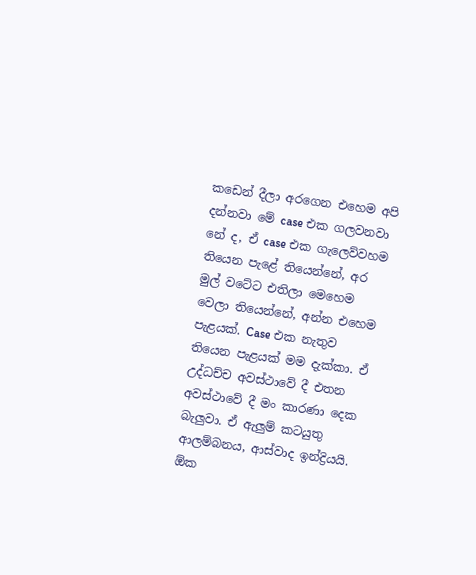කඩෙන් දීලා අරගෙන එහෙම අපි දන්නවා මේ case එක ගලවනවා නේ ද, ඒ case එක ගැලෙව්වහම තියෙන පැළේ තියෙන්නේ, අර මුල් වටේට එතිලා මෙහෙම වෙලා තියෙන්නේ, අන්න එහෙම පැළයක්. Case එක නැතුව තියෙන පැළයක් මම දැක්කා. ඒ උද්ධච්ච අවස්ථාවේ දී එතන අවස්ථාවේ දී මං කාරණා දෙක බැලුවා. ඒ ඇලුම් කටයුතු ආලම්බනය, ආස්වාද ඉන්ද්‍රියයි. ඕක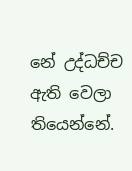නේ උද්ධච්ච ඇති වෙලා තියෙන්නේ.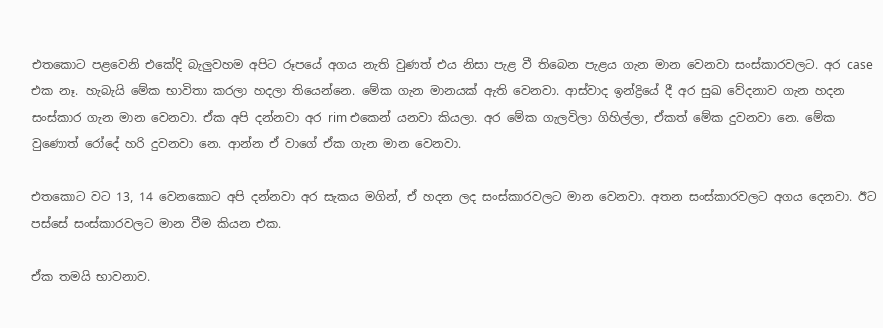එතකොට පළවෙනි එකේදි බැලුවහම අපිට රූපයේ අගය නැති වුණත් එය නිසා පැළ වී තිබෙන පැළය ගැන මාන වෙනවා සංස්කාරවලට. අර case එක නෑ. හැබැයි මේක භාවිතා කරලා හදලා තියෙන්නෙ. මේක ගැන මානයක් ඇති වෙනවා. ආස්වාද ඉන්ද්‍රියේ දී අර සුඛ වේදනාව ගැන හදන සංස්කාර ගැන මාන වෙනවා. ඒක අපි දන්නවා අර rim එකෙන් යනවා කියලා. අර මේක ගැලවිලා ගිහිල්ලා, ඒකත් මේක දුවනවා නෙ. මේක වුණොත් රෝදේ හරි දුවනවා නෙ. ආන්න ඒ වාගේ ඒක ගැන මාන වෙනවා.

එතකොට වට 13, 14 වෙනකොට අපි දන්නවා අර සැකය මගින්, ඒ හදන ලද සංස්කාරවලට මාන වෙනවා. අතන සංස්කාරවලට අගය දෙනවා. ඊට පස්සේ සංස්කාරවලට මාන වීම කියන එක.

ඒක තමයි භාවනාව.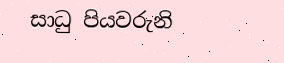සාධු පියවරුනි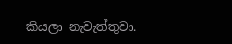කියලා නැවැත්තුවා.